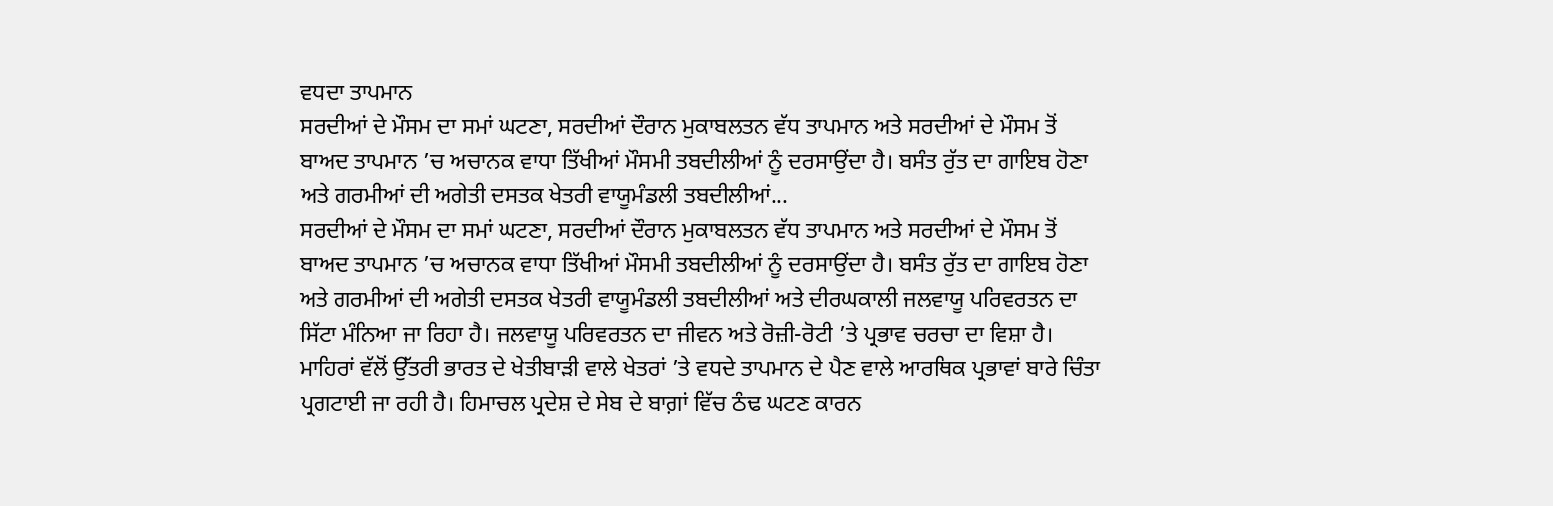ਵਧਦਾ ਤਾਪਮਾਨ
ਸਰਦੀਆਂ ਦੇ ਮੌਸਮ ਦਾ ਸਮਾਂ ਘਟਣਾ, ਸਰਦੀਆਂ ਦੌਰਾਨ ਮੁਕਾਬਲਤਨ ਵੱਧ ਤਾਪਮਾਨ ਅਤੇ ਸਰਦੀਆਂ ਦੇ ਮੌਸਮ ਤੋਂ ਬਾਅਦ ਤਾਪਮਾਨ ’ਚ ਅਚਾਨਕ ਵਾਧਾ ਤਿੱਖੀਆਂ ਮੌਸਮੀ ਤਬਦੀਲੀਆਂ ਨੂੰ ਦਰਸਾਉਂਦਾ ਹੈ। ਬਸੰਤ ਰੁੱਤ ਦਾ ਗਾਇਬ ਹੋਣਾ ਅਤੇ ਗਰਮੀਆਂ ਦੀ ਅਗੇਤੀ ਦਸਤਕ ਖੇਤਰੀ ਵਾਯੂਮੰਡਲੀ ਤਬਦੀਲੀਆਂ...
ਸਰਦੀਆਂ ਦੇ ਮੌਸਮ ਦਾ ਸਮਾਂ ਘਟਣਾ, ਸਰਦੀਆਂ ਦੌਰਾਨ ਮੁਕਾਬਲਤਨ ਵੱਧ ਤਾਪਮਾਨ ਅਤੇ ਸਰਦੀਆਂ ਦੇ ਮੌਸਮ ਤੋਂ ਬਾਅਦ ਤਾਪਮਾਨ ’ਚ ਅਚਾਨਕ ਵਾਧਾ ਤਿੱਖੀਆਂ ਮੌਸਮੀ ਤਬਦੀਲੀਆਂ ਨੂੰ ਦਰਸਾਉਂਦਾ ਹੈ। ਬਸੰਤ ਰੁੱਤ ਦਾ ਗਾਇਬ ਹੋਣਾ ਅਤੇ ਗਰਮੀਆਂ ਦੀ ਅਗੇਤੀ ਦਸਤਕ ਖੇਤਰੀ ਵਾਯੂਮੰਡਲੀ ਤਬਦੀਲੀਆਂ ਅਤੇ ਦੀਰਘਕਾਲੀ ਜਲਵਾਯੂ ਪਰਿਵਰਤਨ ਦਾ ਸਿੱਟਾ ਮੰਨਿਆ ਜਾ ਰਿਹਾ ਹੈ। ਜਲਵਾਯੂ ਪਰਿਵਰਤਨ ਦਾ ਜੀਵਨ ਅਤੇ ਰੋਜ਼ੀ-ਰੋਟੀ ’ਤੇ ਪ੍ਰਭਾਵ ਚਰਚਾ ਦਾ ਵਿਸ਼ਾ ਹੈ। ਮਾਹਿਰਾਂ ਵੱਲੋਂ ਉੱਤਰੀ ਭਾਰਤ ਦੇ ਖੇਤੀਬਾੜੀ ਵਾਲੇ ਖੇਤਰਾਂ ’ਤੇ ਵਧਦੇ ਤਾਪਮਾਨ ਦੇ ਪੈਣ ਵਾਲੇ ਆਰਥਿਕ ਪ੍ਰਭਾਵਾਂ ਬਾਰੇ ਚਿੰਤਾ ਪ੍ਰਗਟਾਈ ਜਾ ਰਹੀ ਹੈ। ਹਿਮਾਚਲ ਪ੍ਰਦੇਸ਼ ਦੇ ਸੇਬ ਦੇ ਬਾਗ਼ਾਂ ਵਿੱਚ ਠੰਢ ਘਟਣ ਕਾਰਨ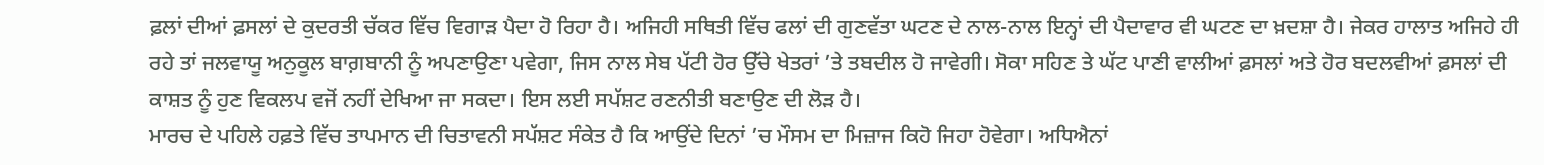ਫ਼ਲਾਂ ਦੀਆਂ ਫ਼ਸਲਾਂ ਦੇ ਕੁਦਰਤੀ ਚੱਕਰ ਵਿੱਚ ਵਿਗਾੜ ਪੈਦਾ ਹੋ ਰਿਹਾ ਹੈ। ਅਜਿਹੀ ਸਥਿਤੀ ਵਿੱਚ ਫਲਾਂ ਦੀ ਗੁਣਵੱਤਾ ਘਟਣ ਦੇ ਨਾਲ-ਨਾਲ ਇਨ੍ਹਾਂ ਦੀ ਪੈਦਾਵਾਰ ਵੀ ਘਟਣ ਦਾ ਖ਼ਦਸ਼ਾ ਹੈ। ਜੇਕਰ ਹਾਲਾਤ ਅਜਿਹੇ ਹੀ ਰਹੇ ਤਾਂ ਜਲਵਾਯੂ ਅਨੁਕੂਲ ਬਾਗ਼ਬਾਨੀ ਨੂੰ ਅਪਣਾਉਣਾ ਪਵੇਗਾ, ਜਿਸ ਨਾਲ ਸੇਬ ਪੱਟੀ ਹੋਰ ਉੱਚੇ ਖੇਤਰਾਂ ’ਤੇ ਤਬਦੀਲ ਹੋ ਜਾਵੇਗੀ। ਸੋਕਾ ਸਹਿਣ ਤੇ ਘੱਟ ਪਾਣੀ ਵਾਲੀਆਂ ਫ਼ਸਲਾਂ ਅਤੇ ਹੋਰ ਬਦਲਵੀਆਂ ਫ਼ਸਲਾਂ ਦੀ ਕਾਸ਼ਤ ਨੂੰ ਹੁਣ ਵਿਕਲਪ ਵਜੋਂ ਨਹੀਂ ਦੇਖਿਆ ਜਾ ਸਕਦਾ। ਇਸ ਲਈ ਸਪੱਸ਼ਟ ਰਣਨੀਤੀ ਬਣਾਉਣ ਦੀ ਲੋੜ ਹੈ।
ਮਾਰਚ ਦੇ ਪਹਿਲੇ ਹਫ਼ਤੇ ਵਿੱਚ ਤਾਪਮਾਨ ਦੀ ਚਿਤਾਵਨੀ ਸਪੱਸ਼ਟ ਸੰਕੇਤ ਹੈ ਕਿ ਆਉਂਦੇ ਦਿਨਾਂ ’ਚ ਮੌਸਮ ਦਾ ਮਿਜ਼ਾਜ ਕਿਹੋ ਜਿਹਾ ਹੋਵੇਗਾ। ਅਧਿਐਨਾਂ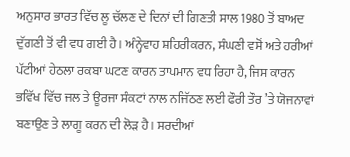ਅਨੁਸਾਰ ਭਾਰਤ ਵਿੱਚ ਲੂ ਚੱਲਣ ਦੇ ਦਿਨਾਂ ਦੀ ਗਿਣਤੀ ਸਾਲ 1980 ਤੋਂ ਬਾਅਦ ਦੁੱਗਣੀ ਤੋਂ ਵੀ ਵਧ ਗਈ ਹੈ। ਅੰਨ੍ਹੇਵਾਹ ਸ਼ਹਿਰੀਕਰਨ, ਸੰਘਣੀ ਵਸੋਂ ਅਤੇ ਹਰੀਆਂ ਪੱਟੀਆਂ ਹੇਠਲਾ ਰਕਬਾ ਘਟਣ ਕਾਰਨ ਤਾਪਮਾਨ ਵਧ ਰਿਹਾ ਹੈ, ਜਿਸ ਕਾਰਨ ਭਵਿੱਖ ਵਿੱਚ ਜਲ ਤੇ ਊਰਜਾ ਸੰਕਟਾਂ ਨਾਲ ਨਜਿੱਠਣ ਲਈ ਫੌਰੀ ਤੌਰ ’ਤੇ ਯੋਜਨਾਵਾਂ ਬਣਾਉਣ ਤੇ ਲਾਗੂ ਕਰਨ ਦੀ ਲੋੜ ਹੈ। ਸਰਦੀਆਂ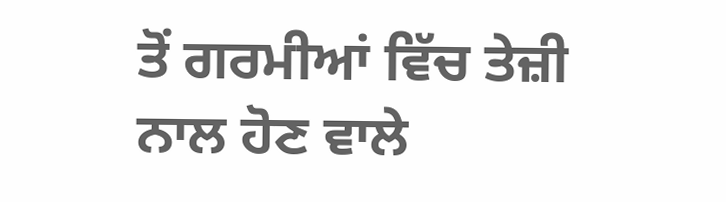ਤੋਂ ਗਰਮੀਆਂ ਵਿੱਚ ਤੇਜ਼ੀ ਨਾਲ ਹੋਣ ਵਾਲੇ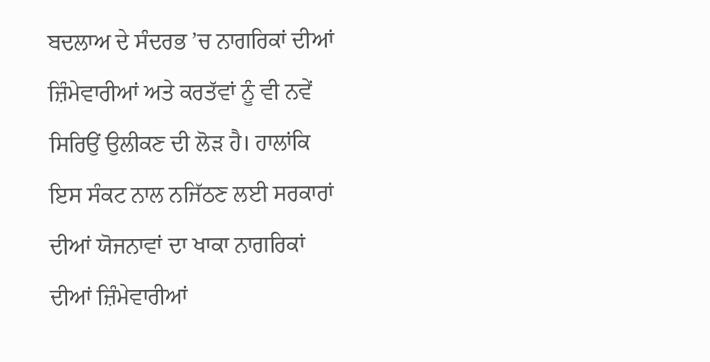ਬਦਲਾਅ ਦੇ ਸੰਦਰਭ ’ਚ ਨਾਗਰਿਕਾਂ ਦੀਆਂ ਜ਼ਿੰਮੇਵਾਰੀਆਂ ਅਤੇ ਕਰਤੱਵਾਂ ਨੂੰ ਵੀ ਨਵੇਂ ਸਿਰਿਉਂ ਉਲੀਕਣ ਦੀ ਲੋੜ ਹੈ। ਹਾਲਾਂਕਿ ਇਸ ਸੰਕਟ ਨਾਲ ਨਜਿੱਠਣ ਲਈ ਸਰਕਾਰਾਂ ਦੀਆਂ ਯੋਜਨਾਵਾਂ ਦਾ ਖਾਕਾ ਨਾਗਰਿਕਾਂ ਦੀਆਂ ਜ਼ਿੰਮੇਵਾਰੀਆਂ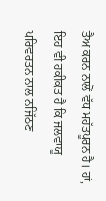ਤੈਅ ਕਰਨ ਨਾਲੋਂ ਵੱਧ ਮਹੱਤਪੂਰਨ ਹੈ। ਹਾਂ, ਇਹ ਵੀ ਹਕੀਕਤ ਹੈ ਕਿ ਜਲਵਾਯੂ ਪਰਿਵਰਤਨ ਨਾਲ ਨਜਿੱਠਣ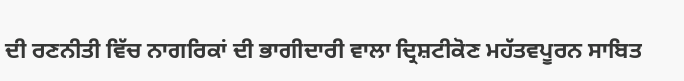ਦੀ ਰਣਨੀਤੀ ਵਿੱਚ ਨਾਗਰਿਕਾਂ ਦੀ ਭਾਗੀਦਾਰੀ ਵਾਲਾ ਦ੍ਰਿਸ਼ਟੀਕੋਣ ਮਹੱਤਵਪੂਰਨ ਸਾਬਿਤ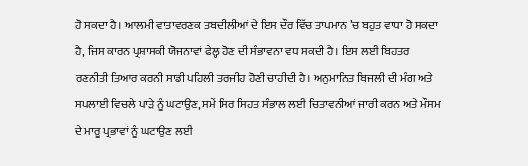ਹੋ ਸਕਦਾ ਹੈ। ਆਲਮੀ ਵਾਤਾਵਰਣਕ ਤਬਦੀਲੀਆਂ ਦੇ ਇਸ ਦੌਰ ਵਿੱਚ ਤਾਪਮਾਨ ’ਚ ਬਹੁਤ ਵਾਧਾ ਹੋ ਸਕਦਾ ਹੈ, ਜਿਸ ਕਾਰਨ ਪ੍ਰਸ਼ਾਸਕੀ ਯੋਜਨਾਵਾਂ ਫੇਲ੍ਹ ਹੋਣ ਦੀ ਸੰਭਾਵਨਾ ਵਧ ਸਕਦੀ ਹੈ। ਇਸ ਲਈ ਬਿਹਤਰ ਰਣਨੀਤੀ ਤਿਆਰ ਕਰਨੀ ਸਾਡੀ ਪਹਿਲੀ ਤਰਜੀਹ ਹੋਣੀ ਚਾਹੀਦੀ ਹੈ। ਅਨੁਮਾਨਿਤ ਬਿਜਲੀ ਦੀ ਮੰਗ ਅਤੇ ਸਪਲਾਈ ਵਿਚਲੇ ਪਾੜੇ ਨੂੰ ਘਟਾਉਣ, ਸਮੇਂ ਸਿਰ ਸਿਹਤ ਸੰਭਾਲ ਲਈ ਚਿਤਾਵਨੀਆਂ ਜਾਰੀ ਕਰਨ ਅਤੇ ਮੌਸਮ ਦੇ ਮਾਰੂ ਪ੍ਰਭਾਵਾਂ ਨੂੰ ਘਟਾਉਣ ਲਈ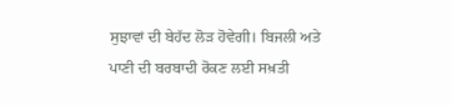ਸੁਝਾਵਾਂ ਦੀ ਬੇਹੱਦ ਲੋੜ ਹੋਵੇਗੀ। ਬਿਜਲੀ ਅਤੇ ਪਾਣੀ ਦੀ ਬਰਬਾਦੀ ਰੋਕਣ ਲਈ ਸਖ਼ਤੀ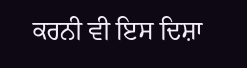ਕਰਨੀ ਵੀ ਇਸ ਦਿਸ਼ਾ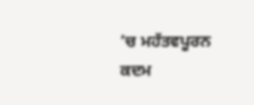’ਚ ਮਹੱਤਵਪੂਰਨ ਕਦਮ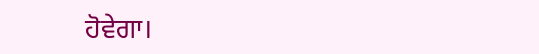ਹੋਵੇਗਾ।